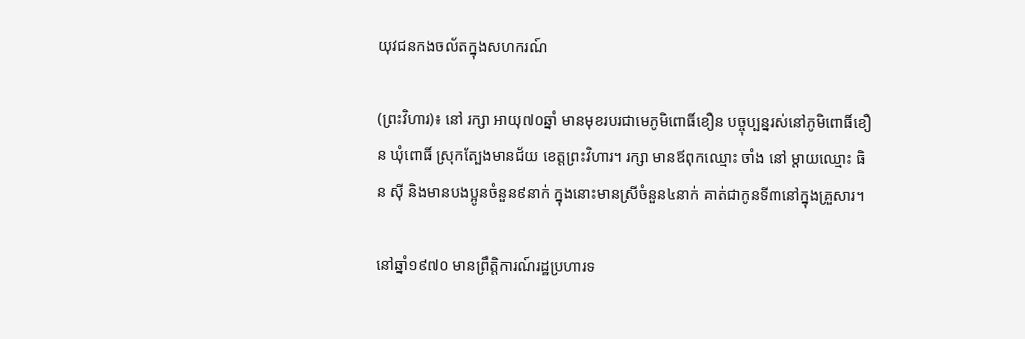យុវជនកងចល័តក្នុងសហករណ៍

(ព្រះវិហារ)៖ នៅ រក្សា អាយុ៧០ឆ្នាំ មានមុខរបរជាមេភូមិពោធិ៍ខឿន បច្ចុប្បន្នរស់នៅភូមិពោធិ៍ខឿន ឃុំពោធិ៍ ស្រុកត្បែងមានជ័យ ខេត្តព្រះវិហារ។ រក្សា មានឪពុកឈ្មោះ ចាំង នៅ ម្តាយឈ្មោះ ធិន ស៊ី និងមានបងប្អូនចំនួន៩នាក់ ក្នុងនោះមានស្រីចំនួន៤នាក់ គាត់ជាកូនទី៣នៅក្នុងគ្រួសារ។

នៅឆ្នាំ១៩៧០ មានព្រឹត្តិការណ៍រដ្ឋប្រហារទ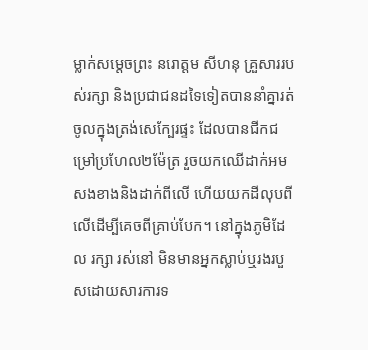ម្លាក់សម្តេចព្រះ នរោត្ដម សីហនុ គ្រួសាររបស់រក្សា និងប្រជាជនដទៃទៀតបាននាំគ្នារត់ចូលក្នុងត្រង់សេក្បែរផ្ទះ ដែលបានជីកជម្រៅប្រហែល២ម៉ែត្រ រួចយកឈើដាក់អមសងខាងនិងដាក់ពីលើ ហើយយកដីលុបពីលើដើម្បីគេចពីគ្រាប់បែក។ នៅក្នុងភូមិដែល រក្សា រស់នៅ មិនមានអ្នកស្លាប់ឬរងរបួសដោយសារការទ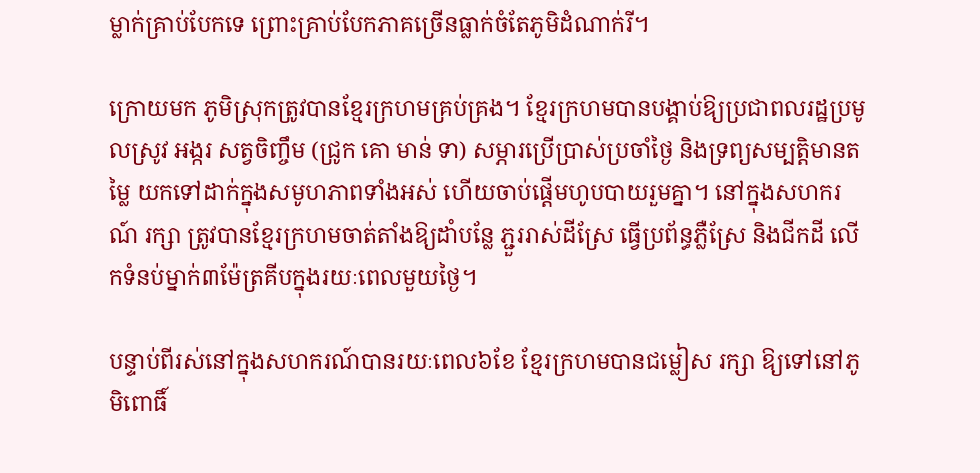ម្លាក់គ្រាប់បែកទេ ព្រោះគ្រាប់បែកភាគច្រើនធ្លាក់ចំតែភូមិដំណាក់រី។

ក្រោយមក ភូមិស្រុកត្រូវបានខ្មែរក្រហមគ្រប់គ្រង។ ខ្មែរក្រហមបានបង្គាប់ឱ្យប្រជាពលរដ្ឋប្រមូលស្រូវ អង្ករ សត្វចិញ្ចឹម (ជ្រូក គោ មាន់ ទា) សម្ភារប្រើប្រាស់ប្រចាំថ្ងៃ និងទ្រព្យសម្បត្តិមានតម្លៃ យកទៅដាក់ក្នុងសមូហភាពទាំងអស់ ហើយចាប់ផ្តើមហូបបាយរួមគ្នា។ នៅក្នុងសហករណ៍ រក្សា ត្រូវបានខ្មែរក្រហមចាត់តាំងឱ្យដាំបន្លែ ភ្ជួររាស់ដីស្រែ ធ្វើប្រព័ន្ធភ្លឺស្រែ និងជីកដី លើកទំនប់ម្នាក់៣ម៉ែត្រគីបក្នុងរយៈពេលមួយថ្ងៃ។

បន្ទាប់ពីរស់នៅក្នុងសហករណ៍បានរយៈពេល៦ខែ ខ្មែរក្រហមបានជម្លៀស រក្សា ឱ្យទៅនៅភូមិពោធិ៍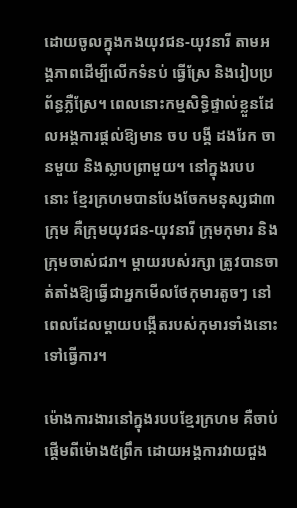ដោយចូលក្នុងកងយុវជន-យុវនារី តាមអង្គភាពដើម្បីលើកទំនប់ ធ្វើស្រែ និងរៀបប្រព័ន្ធភ្លឺស្រែ។ ពេលនោះកម្មសិទ្ធិផ្ទាល់ខ្លួនដែលអង្គការផ្ដល់ឱ្យមាន ចប បង្គី ដងរែក ចានមួយ និងស្លាបព្រាមួយ។ នៅក្នុងរបបនោះ ខ្មែរក្រហមបានបែងចែកមនុស្សជា៣ក្រុម គឺក្រុមយុវជន-យុវនារី ក្រុមកុមារ និងក្រុមចាស់ជរា។ ម្តាយរបស់រក្សា ត្រូវបានចាត់តាំងឱ្យធ្វើជាអ្នកមើលថែកុមារតូចៗ នៅពេលដែលម្តាយបង្កើតរបស់កុមារទាំងនោះទៅធ្វើការ។

ម៉ោងការងារនៅក្នុងរបបខ្មែរក្រហម គឺចាប់ផ្តើមពីម៉ោង៥ព្រឹក ដោយអង្គការវាយជួង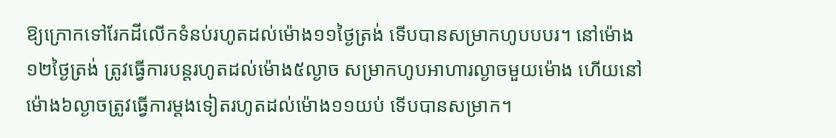ឱ្យក្រោកទៅរែកដីលើកទំនប់រហូតដល់ម៉ោង១១ថ្ងៃត្រង់ ទើបបានសម្រាកហូបបបរ។ នៅម៉ោង១២ថ្ងៃត្រង់ ត្រូវធ្វើការបន្តរហូតដល់ម៉ោង៥ល្ងាច សម្រាកហូបអាហារល្ងាចមួយម៉ោង ហើយនៅម៉ោង៦ល្ងាចត្រូវធ្វើការម្តងទៀតរហូតដល់ម៉ោង១១យប់ ទើបបានសម្រាក។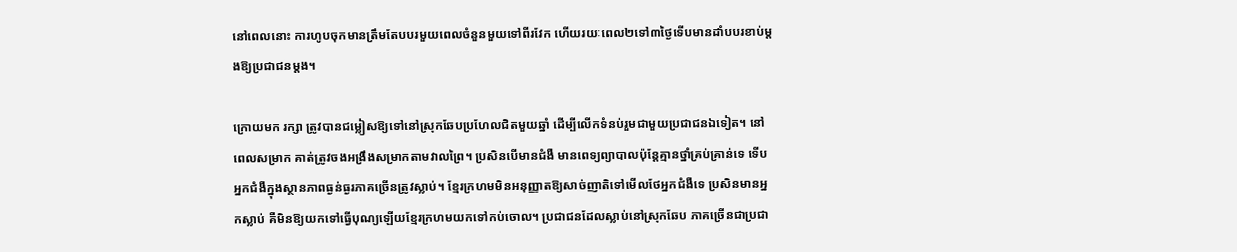នៅពេលនោះ ការហូបចុកមានត្រឹមតែបបរមួយពេលចំនួនមួយទៅពីរវែក ហើយរយៈពេល២ទៅ៣ថ្ងៃទើបមានដាំបបរខាប់ម្តងឱ្យប្រជាជនម្ដង។

ក្រោយមក រក្សា ត្រូវបានជម្លៀសឱ្យទៅនៅស្រុកឆែបប្រហែលជិតមួយឆ្នាំ ដើម្បីលើកទំនប់រួមជាមួយប្រជាជនឯទៀត។ នៅពេលសម្រាក គាត់ត្រូវចងអង្រឹងសម្រាកតាមវាលព្រៃ។ ប្រសិនបើមានជំងឺ មានពេទ្យព្យាបាលប៉ុន្តែគ្មានថ្នាំគ្រប់គ្រាន់ទេ ទើបអ្នកជំងឺក្នុងស្ថានភាពធ្ងន់ធ្ងរភាគច្រើនត្រូវស្លាប់។ ខ្មែរក្រហមមិនអនុញ្ញាតឱ្យសាច់ញាតិទៅមើលថែអ្នកជំងឺទេ ប្រសិនមានអ្នកស្លាប់ គឺមិនឱ្យយកទៅធ្វើបុណ្យឡើយខ្មែរក្រហមយកទៅកប់ចោល។ ប្រជាជនដែលស្លាប់នៅស្រុកឆែប ភាគច្រើនជាប្រជា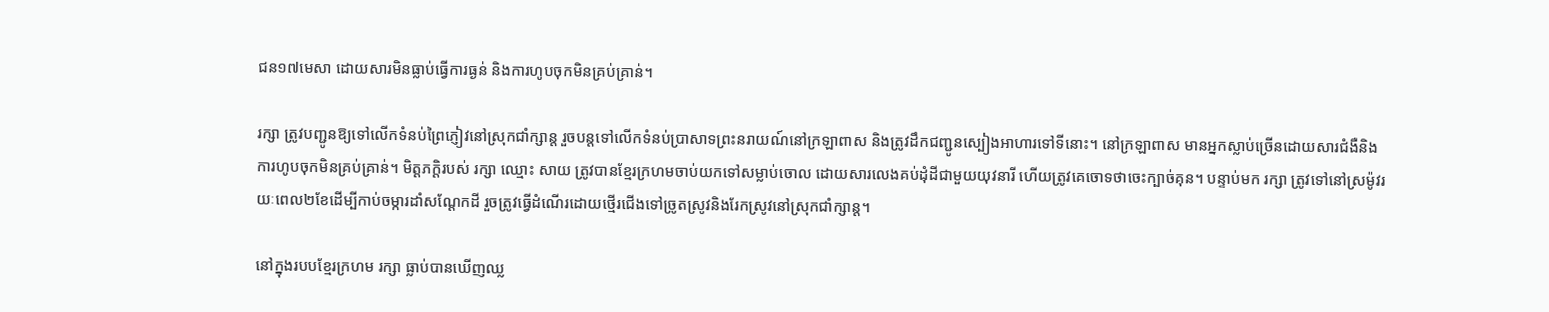ជន១៧មេសា ដោយសារមិនធ្លាប់ធ្វើការធ្ងន់ និងការហូបចុកមិនគ្រប់គ្រាន់។

រក្សា ត្រូវបញ្ជូនឱ្យទៅលើកទំនប់ព្រៃភ្ញៀវនៅស្រុកជាំក្សាន្ត រួចបន្តទៅលើកទំនប់ប្រាសាទព្រះនរាយណ៍នៅក្រឡាពាស និងត្រូវដឹកជញ្ជូនស្បៀងអាហារទៅទីនោះ។ នៅក្រឡាពាស មានអ្នកស្លាប់ច្រើនដោយសារជំងឺនិងការហូបចុកមិនគ្រប់គ្រាន់។ មិត្តភក្តិរបស់ រក្សា ឈ្មោះ សាយ ត្រូវបានខ្មែរក្រហមចាប់យកទៅសម្លាប់ចោល ដោយសារលេងគប់ដុំដីជាមួយយុវនារី ហើយត្រូវគេចោទថាចេះក្បាច់គុន។ បន្ទាប់មក រក្សា ត្រូវទៅនៅស្រម៉ូវរយៈពេល២ខែដើម្បីកាប់ចម្ការដាំសណ្ដែកដី រួចត្រូវធ្វើដំណើរដោយថ្មើរជើងទៅច្រូតស្រូវនិងរែកស្រូវនៅស្រុកជាំក្សាន្ត។

នៅក្នុងរបបខ្មែរក្រហម រក្សា ធ្លាប់បានឃើញឈ្ល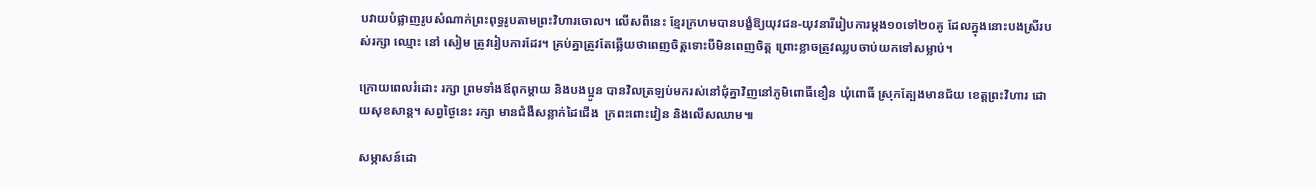បវាយបំផ្លាញរូបសំណាក់ព្រះពុទ្ធរូបតាមព្រះវិហារចោល។ លើសពីនេះ ខ្មែរក្រហមបានបង្ខំឱ្យយុវជន-យុវនារីរៀបការម្តង១០ទៅ២០គូ ដែលក្នុងនោះបងស្រីរបស់រក្សា ឈ្មោះ នៅ សៀម ត្រូវរៀបការដែរ។ គ្រប់គ្នាត្រូវតែឆ្លើយថាពេញចិត្តទោះបីមិនពេញចិត្ត ព្រោះខ្លាចត្រូវឈ្លបចាប់យកទៅសម្លាប់។

ក្រោយពេលរំដោះ រក្សា ព្រមទាំងឪពុកម្តាយ និងបងប្អូន បានវិលត្រឡប់មករស់នៅជុំគ្នាវិញនៅភូមិពោធិ៍ខឿន ឃុំពោធិ៍ ស្រុកត្បែងមានជ័យ ខេត្តព្រះវិហារ ដោយសុខសាន្ត។ សព្វថ្ងៃនេះ រក្សា មានជំងឺសន្លាក់ដៃជើង  ក្រពះពោះវៀន និងលើសឈាម៕

សម្ភាសន៍ដោ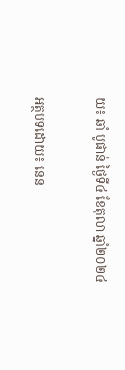យ៖ ឆាំ បូផាន់ ថ្ងៃទី៤ ខែតុលា ឆ្នាំ២០២៤

អត្ថបទដោយ៖ នេន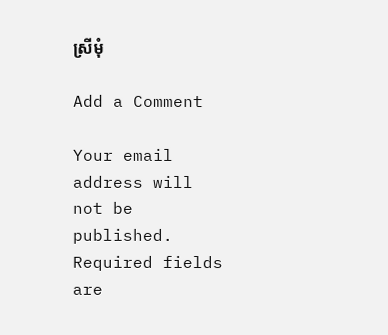ស្រីមុំ

Add a Comment

Your email address will not be published. Required fields are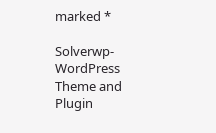marked *

Solverwp- WordPress Theme and Plugin